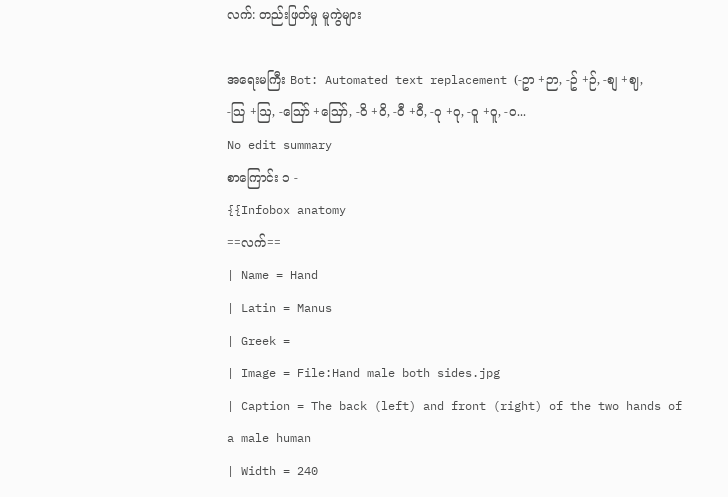လက်: တည်းဖြတ်မှု မူကွဲများ

အရေးမကြီး Bot: Automated text replacement (-ဥာ +ဉာ, -ဥ် +ဉ်, -စျ +ဈ, -သြ +ဩ, -ဪ +ဪ, -၀ိ +ဝိ, -၀ီ +ဝီ, -၀ု +ဝု, -၀ူ +ဝူ, -၀...
No edit summary
စာကြောင်း ၁ -
{{Infobox anatomy
==လက်==
| Name = Hand
| Latin = Manus
| Greek =
| Image = File:Hand male both sides.jpg
| Caption = The back (left) and front (right) of the two hands of a male human
| Width = 240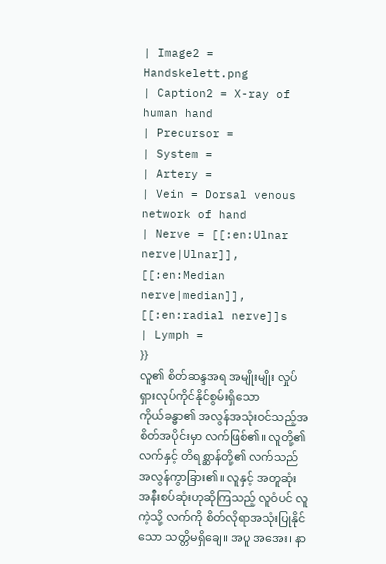| Image2 = Handskelett.png
| Caption2 = X-ray of human hand
| Precursor =
| System =
| Artery =
| Vein = Dorsal venous network of hand
| Nerve = [[:en:Ulnar nerve|Ulnar]], [[:en:Median nerve|median]], [[:en:radial nerve]]s
| Lymph =
}}
လူ၏ စိတ်ဆန္ဒအရ အမျိုးမျိုး လှုပ်ရှားလုပ်ကိုင်နိုင်စွမ်းရှိသော
ကိုယ်ခန္ဓာ၏ အလွန်အသုံးဝင်သည့်အစိတ်အပိုင်းမှာ လက်ဖြစ်၏။ လူတို့၏ လက်နှင့် တိရစ္ဆာန်တို့၏ လက်သည် အလွန်ကွာခြား၏။ လူနှင့် အတူဆုံး အနီးစပ်ဆုံးဟုဆိုကြသည့် လူဝံပင် လူကဲ့သို့ လက်ကို စိတ်လိုရာအသုံးပြုနိုင်သော သတ္တိမရှိချေ။ အပူ အအေး၊ နာ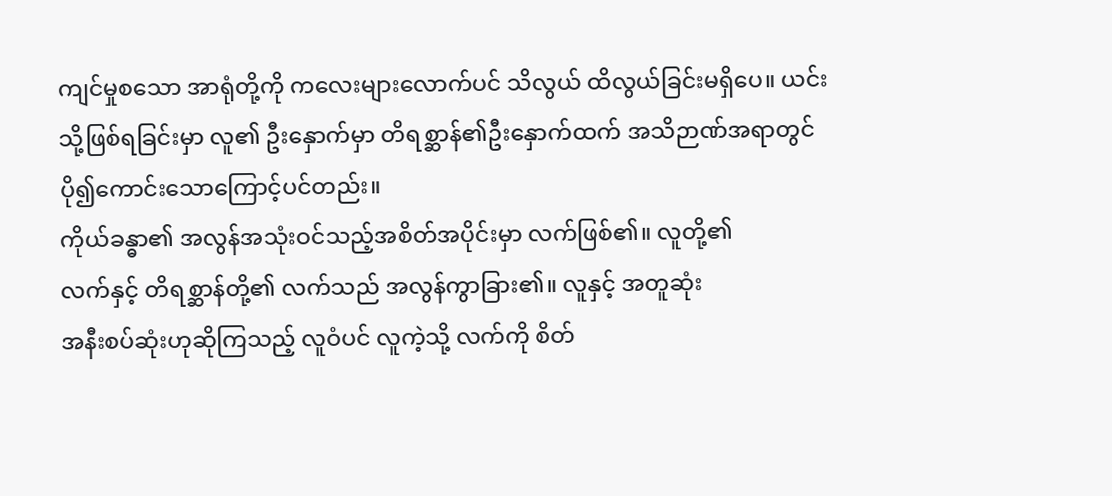ကျင်မှုစသော အာရုံတို့ကို ကလေးများလောက်ပင် သိလွယ် ထိလွယ်ခြင်းမရှိပေ။ ယင်းသို့ဖြစ်ရခြင်းမှာ လူ၏ ဦးနှောက်မှာ တိရစ္ဆာန်၏ဦးနှောက်ထက် အသိဉာဏ်အရာတွင် ပို၍ကောင်းသောကြောင့်ပင်တည်း။
ကိုယ်ခန္ဓာ၏ အလွန်အသုံးဝင်သည့်အစိတ်အပိုင်းမှာ လက်ဖြစ်၏။ လူတို့၏
လက်နှင့် တိရစ္ဆာန်တို့၏ လက်သည် အလွန်ကွာခြား၏။ လူနှင့် အတူဆုံး
အနီးစပ်ဆုံးဟုဆိုကြသည့် လူဝံပင် လူကဲ့သို့ လက်ကို စိတ်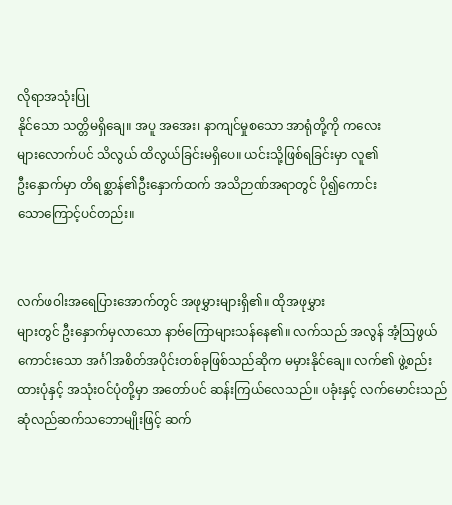လိုရာအသုံးပြု
နိုင်သော သတ္တိမရှိချေ။ အပူ အအေး၊ နာကျင်မှုစသော အာရုံတို့ကို ကလေး
များလောက်ပင် သိလွယ် ထိလွယ်ခြင်းမရှိပေ။ ယင်းသို့ဖြစ်ရခြင်းမှာ လူ၏
ဦးနှောက်မှာ တိရစ္ဆာန်၏ဦးနှောက်ထက် အသိဉာဏ်အရာတွင် ပို၍ကောင်း
သောကြောင့်ပင်တည်း။


လက်ဖဝါးအရေပြားအောက်တွင် အဖုမွှားများရှိ၏။ ထိုအဖုမွှား
များတွင် ဦးနှောက်မှလာသော နာဗ်ကြောများသန်နေ၏။ လက်သည် အလွန် အံ့ဩဖွယ်ကောင်းသော အင်္ဂါအစိတ်အပိုင်းတစ်ခုဖြစ်သည်ဆိုက မမှားနိုင်ချေ။ လက်၏ ဖွဲ့စည်းထားပုံနှင့် အသုံးဝင်ပုံတို့မှာ အတော်ပင် ဆန်းကြယ်လေသည်။ ပခုံးနှင့် လက်မောင်းသည် ဆုံလည်ဆက်သဘောမျိုးဖြင့် ဆက်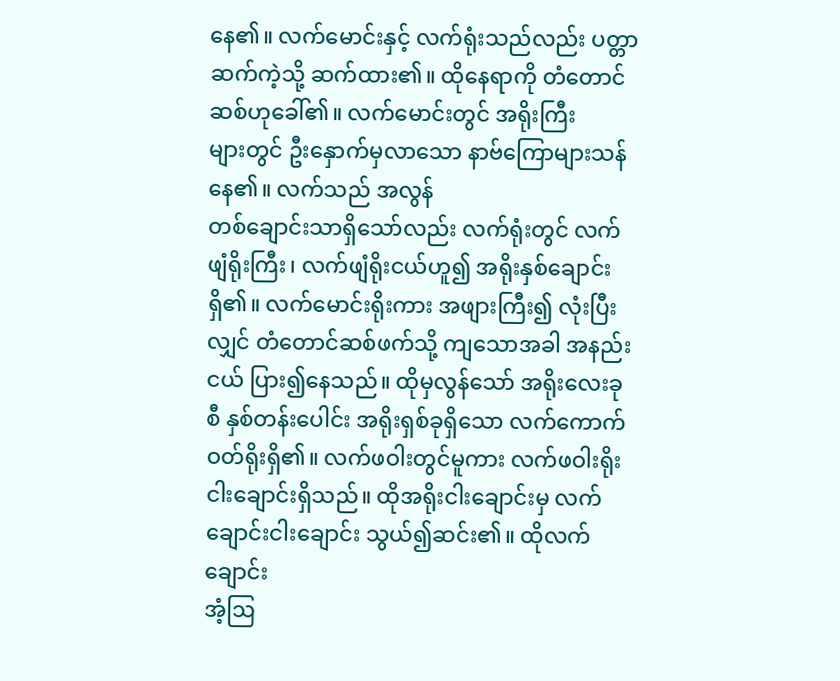နေ၏။ လက်မောင်းနှင့် လက်ရုံးသည်လည်း ပတ္တာဆက်ကဲ့သို့ ဆက်ထား၏။ ထိုနေရာကို တံတောင်ဆစ်ဟုခေါ်၏။ လက်မောင်းတွင် အရိုးကြီး
များတွင် ဦးနှောက်မှလာသော နာဗ်ကြောများသန်နေ၏။ လက်သည် အလွန်
တစ်ချောင်းသာရှိသော်လည်း လက်ရုံးတွင် လက်ဖျံရိုးကြီး၊ လက်ဖျံရိုးငယ်ဟူ၍ အရိုးနှစ်ချောင်းရှိ၏။ လက်မောင်းရိုးကား အဖျားကြီး၍ လုံးပြီးလျှင် တံတောင်ဆစ်ဖက်သို့ ကျသောအခါ အနည်းငယ် ပြား၍နေသည်။ ထိုမှလွန်သော် အရိုးလေးခုစီ နှစ်တန်းပေါင်း အရိုးရှစ်ခုရှိသော လက်ကောက် ဝတ်ရိုးရှိ၏။ လက်ဖဝါးတွင်မူကား လက်ဖဝါးရိုး ငါးချောင်းရှိသည်။ ထိုအရိုးငါးချောင်းမှ လက်ချောင်းငါးချောင်း သွယ်၍ဆင်း၏။ ထိုလက်ချောင်း
အံ့ဩ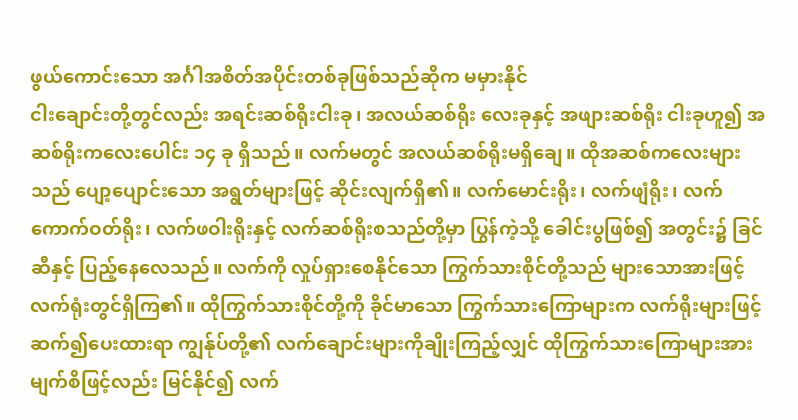ဖွယ်ကောင်းသော အင်္ဂါအစိတ်အပိုင်းတစ်ခုဖြစ်သည်ဆိုက မမှားနိုင်
ငါးချောင်းတို့တွင်လည်း အရင်းဆစ်ရိုးငါးခု၊ အလယ်ဆစ်ရိုး လေးခုနှင့် အဖျားဆစ်ရိုး ငါးခုဟူ၍ အဆစ်ရိုးကလေးပေါင်း ၁၄ ခု ရှိသည်။ လက်မတွင် အလယ်ဆစ်ရိုးမရှိချေ။ ထိုအဆစ်ကလေးများသည် ပျော့ပျောင်းသော အရွတ်များဖြင့် ဆိုင်းလျက်ရှိ၏။ လက်မောင်းရိုး၊ လက်ဖျံရိုး၊ လက်ကောက်ဝတ်ရိုး၊ လက်ဖဝါးရိုးနှင့် လက်ဆစ်ရိုးစသည်တို့မှာ ပြွန်ကဲ့သို့ ခေါင်းပွဖြစ်၍ အတွင်း၌ ခြင်ဆီနှင့် ပြည့်နေလေသည်။ လက်ကို လှုပ်ရှားစေနိုင်သော ကြွက်သားစိုင်တို့သည် များသောအားဖြင့် လက်ရုံးတွင်ရှိကြ၏။ ထိုကြွက်သားစိုင်တို့ကို ခိုင်မာသော ကြွက်သားကြောများက လက်ရိုးများဖြင့် ဆက်၍ပေးထားရာ ကျွန်ုပ်တို့၏ လက်ချောင်းများကိုချိုးကြည့်လျှင် ထိုကြွက်သားကြောများအား မျက်စိဖြင့်လည်း မြင်နိုင်၍ လက်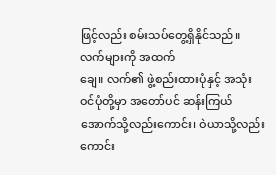ဖြင့်လည်း စမ်းသပ်တွေ့ရှိနိုင်သည်။ လက်များကို အထက်
ချေ။ လက်၏ ဖွဲ့စည်းထားပုံနှင့် အသုံးဝင်ပုံတို့မှာ အတော်ပင် ဆန်းကြယ်
အောက်သို့လည်းကောင်း၊ ဝဲယာသို့လည်းကောင်း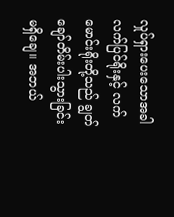လှုပ်ရှားပေးသောအခါ လက်ပြင်ရိုးနှင့် လက်မောင်းရိုးတို့သည် ချွတ်ချော်တိမ်းပါးသွားခြင်းမရှိချေ။ အဘယ်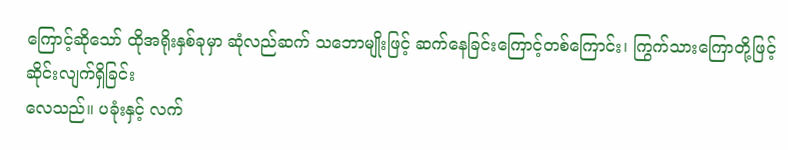ကြောင့်ဆိုသော် ထိုအရိုးနှစ်ခုမှာ ဆုံလည်ဆက် သဘောမျိုးဖြင့် ဆက်နေခြင်းကြောင့်တစ်ကြောင်း၊ ကြွက်သားကြောတို့ဖြင့် ဆိုင်းလျက်ရှိခြင်း
လေသည်။ ပခုံးနှင့် လက်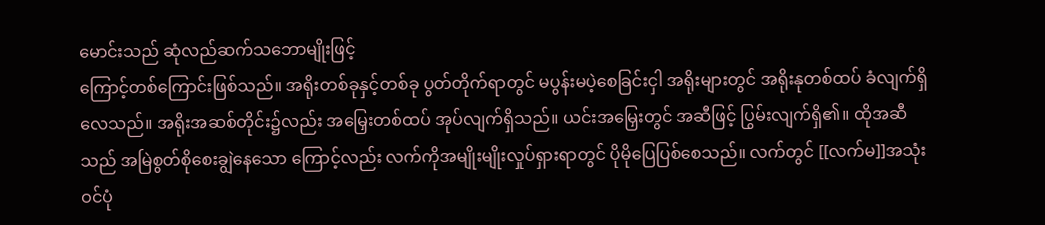မောင်းသည် ဆုံလည်ဆက်သဘောမျိုးဖြင့်
ကြောင့်တစ်ကြောင်းဖြစ်သည်။ အရိုးတစ်ခုနှင့်တစ်ခု ပွတ်တိုက်ရာတွင် မပွန်းမပဲ့စေခြင်းငှါ အရိုးများတွင် အရိုးနုတစ်ထပ် ခံလျက်ရှိလေသည်။ အရိုးအဆစ်တိုင်း၌လည်း အမြှေးတစ်ထပ် အုပ်လျက်ရှိသည်။ ယင်းအမြှေးတွင် အဆီဖြင့် ပြွမ်းလျက်ရှိ၏။ ထိုအဆီသည် အမြဲစွတ်စိုစေးချွဲနေသော ကြောင့်လည်း လက်ကိုအမျိုးမျိုးလှုပ်ရှားရာတွင် ပိုမိုပြေပြစ်စေသည်။ လက်တွင် [[လက်မ]]အသုံးဝင်ပုံ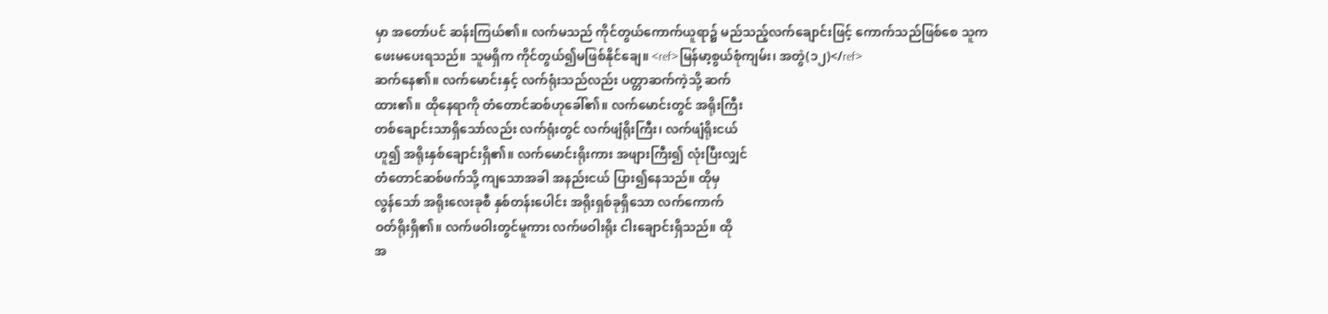မှာ အတော်ပင် ဆန်းကြယ်၏။ လက်မသည် ကိုင်တွယ်ကောက်ယူရာ၌ မည်သည့်လက်ချောင်းဖြင့် ကောက်သည်ဖြစ်စေ သူကဖေးမပေးရသည်။ သူမရှိက ကိုင်တွယ်၍မဖြစ်နိုင်ချေ။ <ref>မြန်မာ့စွယ်စုံကျမ်း၊ အတွဲ(၁၂)</ref>
ဆက်နေ၏။ လက်မောင်းနှင့် လက်ရုံးသည်လည်း ပတ္တာဆက်ကဲ့သို့ ဆက်
ထား၏။ ထိုနေရာကို တံတောင်ဆစ်ဟုခေါ်၏။ လက်မောင်းတွင် အရိုးကြီး
တစ်ချောင်းသာရှိသော်လည်း လက်ရုံးတွင် လက်ဖျံရိုးကြီး၊ လက်ဖျံရိုးငယ်
ဟူ၍ အရိုးနှစ်ချောင်းရှိ၏။ လက်မောင်းရိုးကား အဖျားကြီး၍ လုံးပြီးလျှင်
တံတောင်ဆစ်ဖက်သို့ ကျသောအခါ အနည်းငယ် ပြား၍နေသည်။ ထိုမှ
လွန်သော် အရိုးလေးခုစီ နှစ်တန်းပေါင်း အရိုးရှစ်ခုရှိသော လက်ကောက်
ဝတ်ရိုးရှိ၏။ လက်ဖဝါးတွင်မူကား လက်ဖဝါးရိုး ငါးချောင်းရှိသည်။ ထို
အ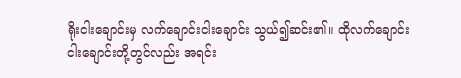ရိုးငါးချောင်းမှ လက်ချောင်းငါးချောင်း သွယ်၍ဆင်း၏။ ထိုလက်ချောင်း
ငါးချောင်းတို့တွင်လည်း အရင်း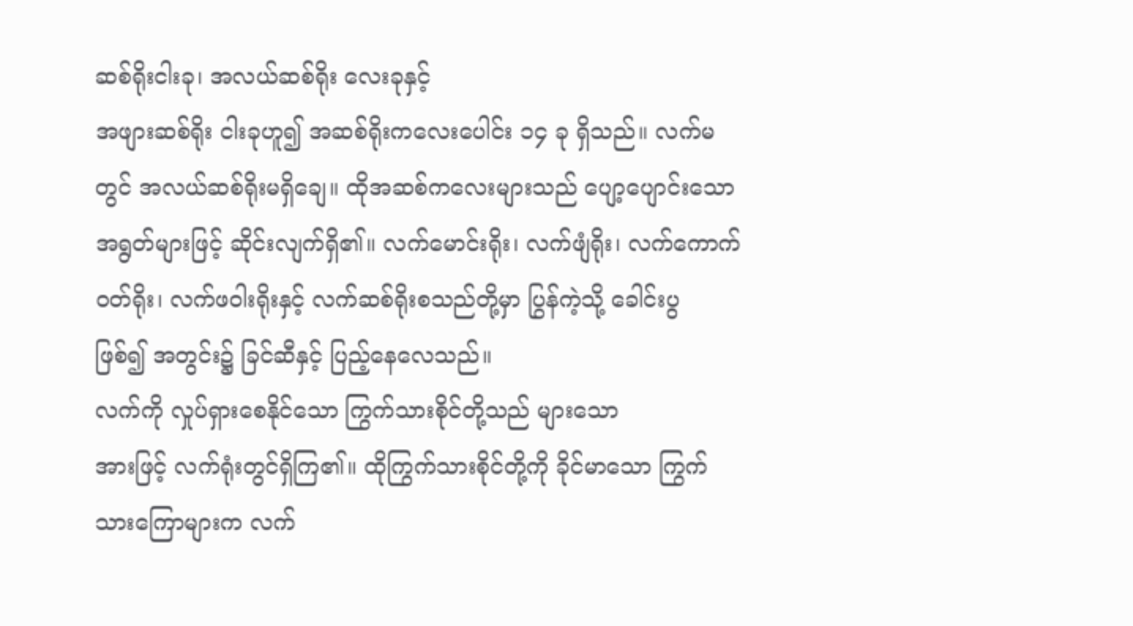ဆစ်ရိုးငါးခု၊ အလယ်ဆစ်ရိုး လေးခုနှင့်
အဖျားဆစ်ရိုး ငါးခုဟူ၍ အဆစ်ရိုးကလေးပေါင်း ၁၄ ခု ရှိသည်။ လက်မ
တွင် အလယ်ဆစ်ရိုးမရှိချေ။ ထိုအဆစ်ကလေးများသည် ပျော့ပျောင်းသော
အရွတ်များဖြင့် ဆိုင်းလျက်ရှိ၏။ လက်မောင်းရိုး၊ လက်ဖျံရိုး၊ လက်ကောက်
ဝတ်ရိုး၊ လက်ဖဝါးရိုးနှင့် လက်ဆစ်ရိုးစသည်တို့မှာ ပြွန်ကဲ့သို့ ခေါင်းပွ
ဖြစ်၍ အတွင်း၌ ခြင်ဆီနှင့် ပြည့်နေလေသည်။
လက်ကို လှုပ်ရှားစေနိုင်သော ကြွက်သားစိုင်တို့သည် များသော
အားဖြင့် လက်ရုံးတွင်ရှိကြ၏။ ထိုကြွက်သားစိုင်တို့ကို ခိုင်မာသော ကြွက်
သားကြောများက လက်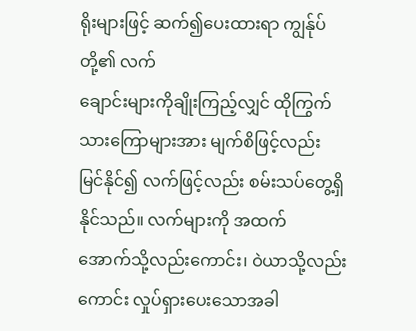ရိုးများဖြင့် ဆက်၍ပေးထားရာ ကျွန်ုပ်တို့၏ လက်
ချောင်းများကိုချိုးကြည့်လျှင် ထိုကြွက်သားကြောများအား မျက်စိဖြင့်လည်း
မြင်နိုင်၍ လက်ဖြင့်လည်း စမ်းသပ်တွေ့ရှိနိုင်သည်။ လက်များကို အထက်
အောက်သို့လည်းကောင်း၊ ဝဲယာသို့လည်းကောင်း လှုပ်ရှားပေးသောအခါ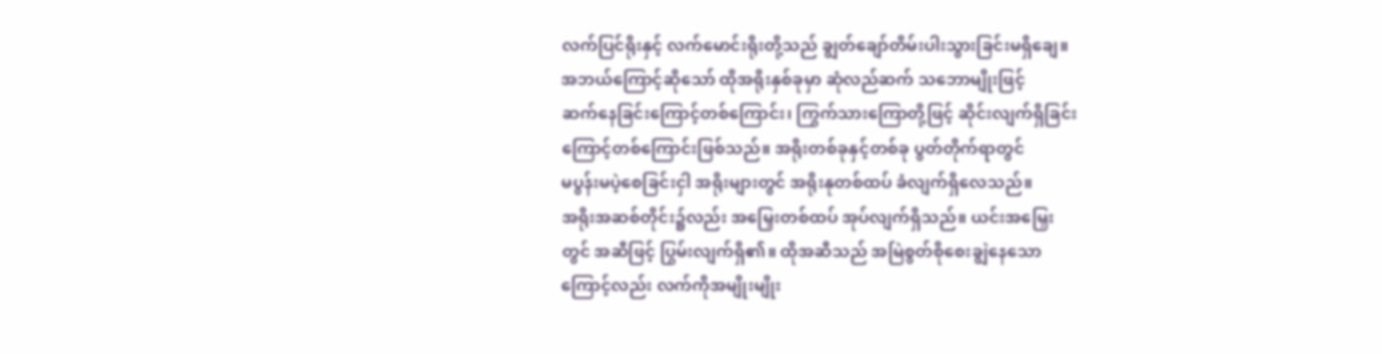လက်ပြင်ရိုးနှင့် လက်မောင်းရိုးတို့သည် ချွတ်ချော်တိမ်းပါးသွားခြင်းမရှိချေ။
အဘယ်ကြောင့်ဆိုသော် ထိုအရိုးနှစ်ခုမှာ ဆုံလည်ဆက် သဘောမျိုးဖြင့်
ဆက်နေခြင်းကြောင့်တစ်ကြောင်း၊ ကြွက်သားကြောတို့ဖြင့် ဆိုင်းလျက်ရှိခြင်း
ကြောင့်တစ်ကြောင်းဖြစ်သည်။ အရိုးတစ်ခုနှင့်တစ်ခု ပွတ်တိုက်ရာတွင်
မပွန်းမပဲ့စေခြင်းငှါ အရိုးများတွင် အရိုးနုတစ်ထပ် ခံလျက်ရှိလေသည်။
အရိုးအဆစ်တိုင်း၌လည်း အမြှေးတစ်ထပ် အုပ်လျက်ရှိသည်။ ယင်းအမြှေး
တွင် အဆီဖြင့် ပြွမ်းလျက်ရှိ၏။ ထိုအဆီသည် အမြဲစွတ်စိုစေးချွဲနေသော
ကြောင့်လည်း လက်ကိုအမျိုးမျိုး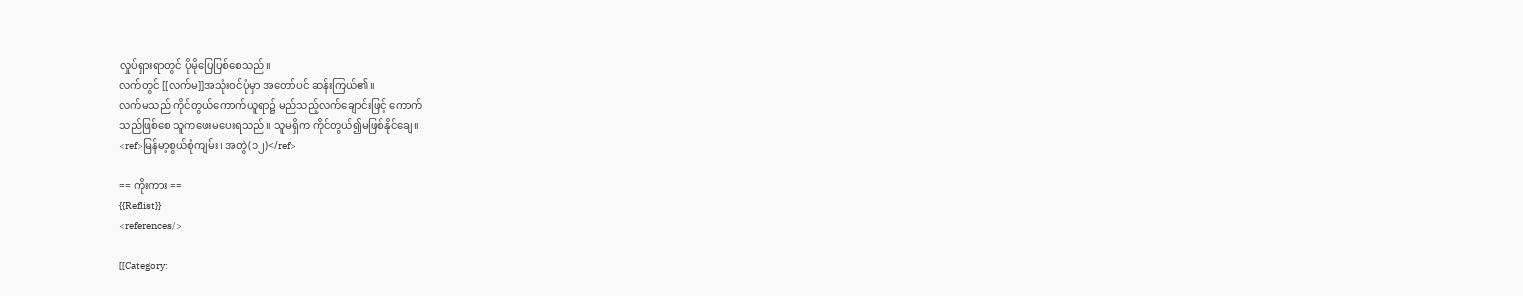လှုပ်ရှားရာတွင် ပိုမိုပြေပြစ်စေသည်။
လက်တွင် [[လက်မ]]အသုံးဝင်ပုံမှာ အတော်ပင် ဆန်းကြယ်၏။
လက်မသည် ကိုင်တွယ်ကောက်ယူရာ၌ မည်သည့်လက်ချောင်းဖြင့် ကောက်
သည်ဖြစ်စေ သူကဖေးမပေးရသည်။ သူမရှိက ကိုင်တွယ်၍မဖြစ်နိုင်ချေ။
<ref>မြန်မာ့စွယ်စုံကျမ်း၊ အတွဲ(၁၂)</ref>

== ကိုးကား ==
{{Reflist}}
<references/>

[[Category: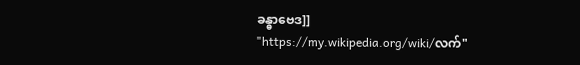ခန္ဓာဗေဒ]]
"https://my.wikipedia.org/wiki/လက်"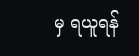မှ ရယူရန်